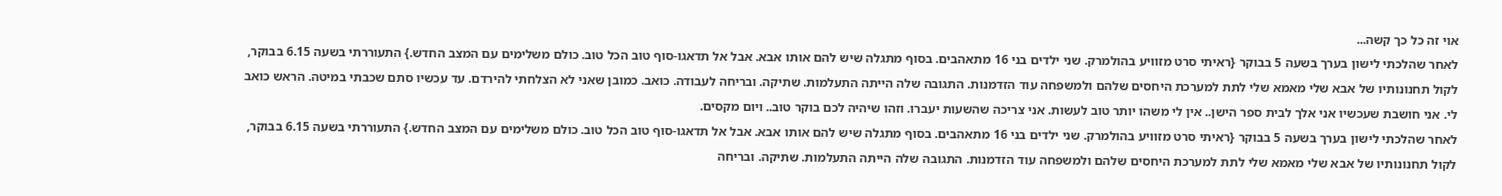אוי זה כל כך קשה...
לאחר שהלכתי לישון בערך בשעה 5 בבוקר {ראיתי סרט מזוויע בהולמרק. שני ילדים בני 16 מתאהבים. בסוף מתגלה שיש להם אותו אבא. אבל אל תדאגו-סוף טוב הכל טוב. כולם משלימים עם המצב החדש.} התעוררתי בשעה 6.15 בבוקר, לקול תחנונותיו של אבא שלי מאמא שלי לתת למערכת היחסים שלהם ולמשפחה עוד הזדמנות. התגובה שלה הייתה התעלמות. שתיקה. ובריחה לעבודה. כואב. כמובן שאני לא הצלחתי להירדם. עד עכשיו סתם שכבתי במיטה. הראש כואב לי. אני חושבת שעכשיו אני אלך לבית ספר הישן.. אין לי משהו יותר טוב לעשות. אני צריכה שהשעות יעברו. וזהו שיהיה לכם בוקר טוב.. ויום מקסים.
לאחר שהלכתי לישון בערך בשעה 5 בבוקר {ראיתי סרט מזוויע בהולמרק. שני ילדים בני 16 מתאהבים. בסוף מתגלה שיש להם אותו אבא. אבל אל תדאגו-סוף טוב הכל טוב. כולם משלימים עם המצב החדש.} התעוררתי בשעה 6.15 בבוקר, לקול תחנונותיו של אבא שלי מאמא שלי לתת למערכת היחסים שלהם ולמשפחה עוד הזדמנות. התגובה שלה הייתה התעלמות. שתיקה. ובריחה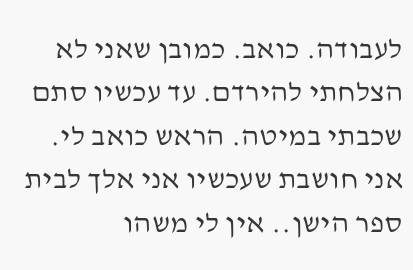לעבודה. כואב. כמובן שאני לא הצלחתי להירדם. עד עכשיו סתם שכבתי במיטה. הראש כואב לי. אני חושבת שעכשיו אני אלך לבית ספר הישן.. אין לי משהו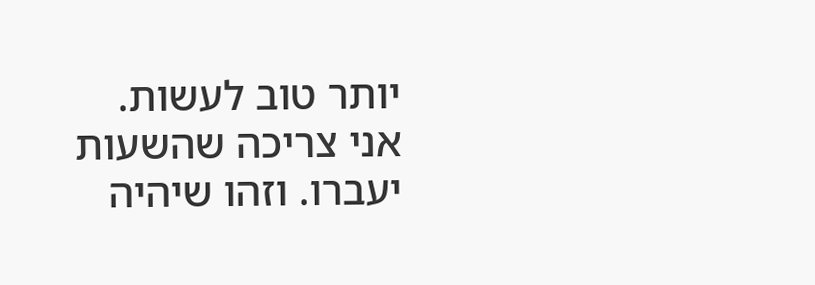יותר טוב לעשות. אני צריכה שהשעות יעברו. וזהו שיהיה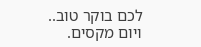לכם בוקר טוב.. ויום מקסים.